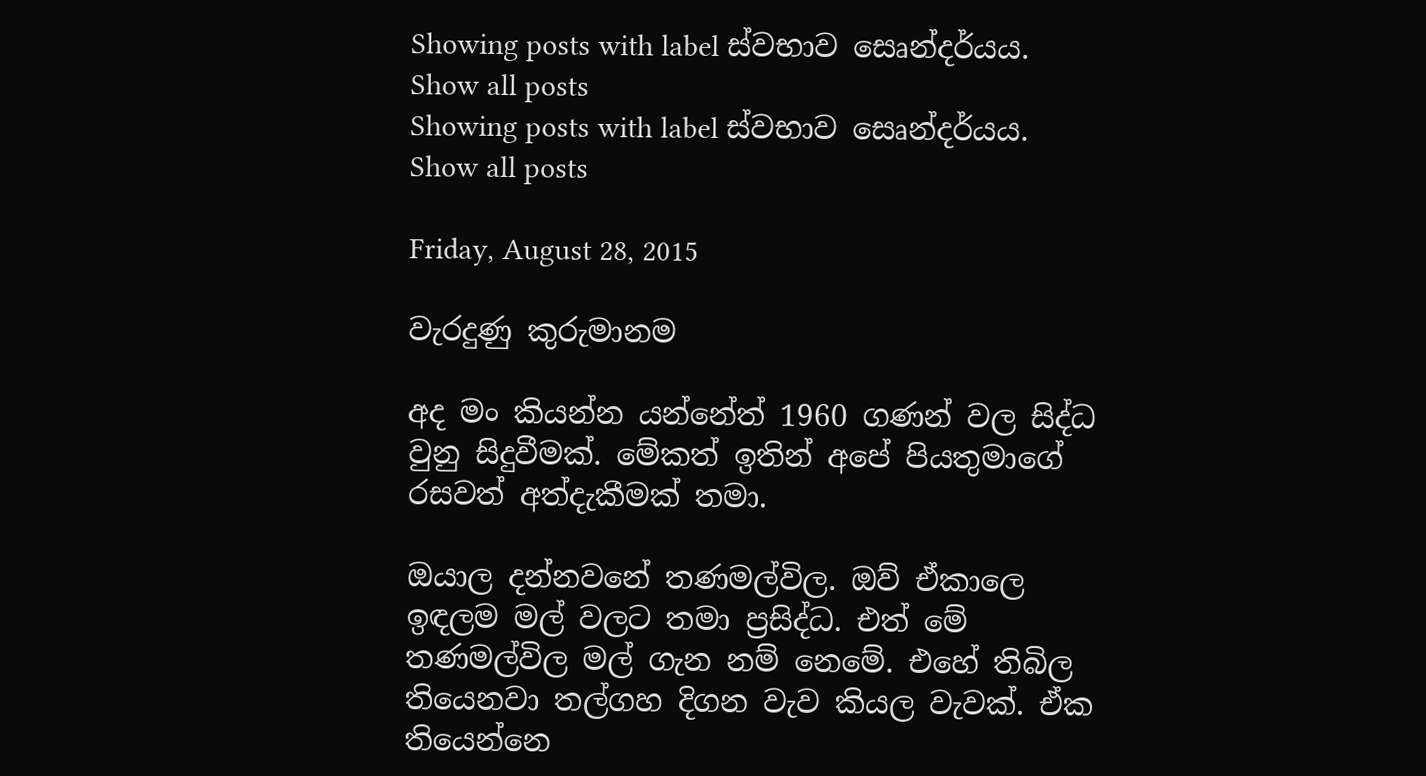Showing posts with label ස්වභාව සෙෘන්දර්යය. Show all posts
Showing posts with label ස්වභාව සෙෘන්දර්යය. Show all posts

Friday, August 28, 2015

වැරදුණු කුරුමානම

අද මං කියන්න යන්නේත් 1960 ගණන් වල සිද්ධ වුනු සිදුවීමක්. මේකත් ඉතින් අපේ පියතුමාගේ රසවත් අත්දැකීමක් තමා.

ඔයාල දන්නවනේ තණමල්විල. ඔව් ඒකාලෙ ඉඳලම මල් වලට තමා ප්‍රසිද්ධ. එත් මේ තණමල්විල මල් ගැන නම් නෙමේ. එහේ තිබිල තියෙනවා තල්ගහ දිගන වැව කියල වැවක්. ඒක තියෙන්නෙ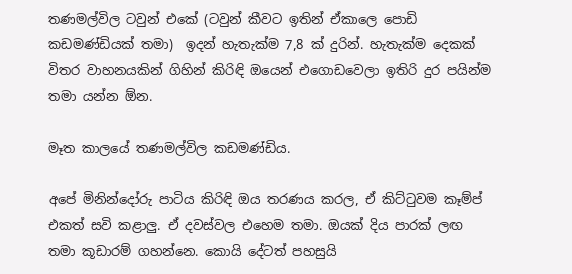තණමල්විල ටවුන් එකේ (ටවුන් කීවට ඉතින් ඒකාලෙ පොඩි කඩමණ්ඩියක් තමා)  ඉදන් හැතැක්ම 7,8 ක් දුරින්. හැතැක්ම දෙකක් විතර වාහනයකින් ගිහින් කිරිඳි ඔයෙන් එගොඩවෙලා ඉතිරි දුර පයින්ම තමා යන්න ඕන.

මෑත කාලයේ තණමල්විල කඩමණ්ඩිය.

අපේ මිනින්දෝරු පාටිය කිරිඳි ඔය තරණය කරල, ඒ කිට්ටුවම කෑම්ප් එකත් සවි කළාලු. ඒ දවස්වල එහෙම තමා. ඔයක් දිය පාරක් ලඟ තමා කූඩාරම් ගහන්නෙ. කොයි දේටත් පහසුයි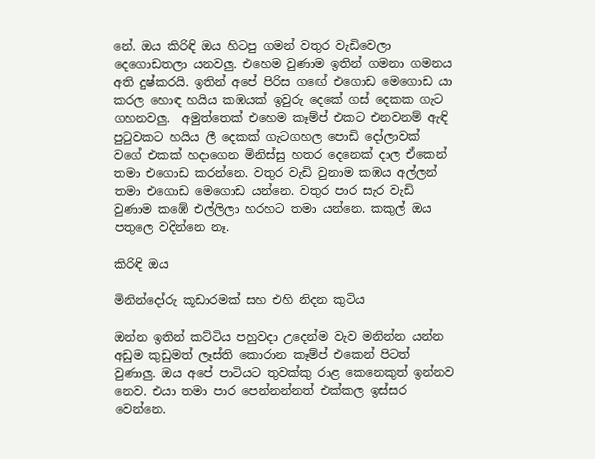නේ. ඔය කිරිඳි ඔය හිටපු ගමන් වතුර වැඩිවෙලා දෙගොඩතලා යනවලු. එහෙම වුණාම ඉතින් ගමනා ගමනය අති දුෂ්කරයි. ඉතින් අපේ පිරිස ගඟේ එගොඩ මෙගොඩ යා කරල හොඳ හයිය කඹයක් ඉවුරු දෙකේ ගස් දෙකක ගැට ගහනවලු.  අමුත්තෙක් එහෙම කෑම්ප් එකට එනවනම් ඇඳි පුටුවකට හයිය ලී දෙකක් ගැටගහල පොඩි දෝලාවක් වගේ එකක් හදාගෙන මිනිස්සු හතර දෙනෙක් දාල ඒකෙන් තමා එගොඩ කරන්නෙ. වතුර වැඩි වුනාම කඹය අල්ලන් තමා එගොඩ මෙගොඩ යන්නෙ. වතුර පාර සැර වැඩි වුණාම කඹේ එල්ලිලා හරහට තමා යන්නෙ. කකුල් ඔය පතුලෙ වදින්නෙ නෑ.

කිරිඳි ඔය

මිනින්දෝරු කූඩාරමක් සහ එහි නිදන කුටිය

ඔන්න ඉතින් කට්ටිය පහුවදා උදෙන්ම වැව මනින්න යන්න අඩුම කුඩුමත් ලෑස්ති කොරාන කෑම්ප් එකෙන් පිටත් වුණාලු. ඔය අපේ පාටියට තුවක්කු රාළ කෙනෙකුත් ඉන්නව නෙව. එයා තමා පාර පෙන්නන්නත් එක්කල ඉස්සර වෙන්නෙ.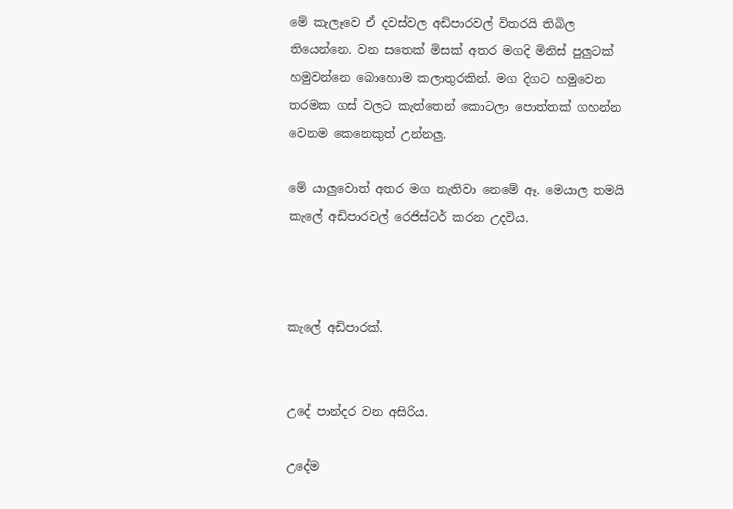මේ කැලෑවෙ ඒ දවස්වල අඩිපාරවල් විතරයි තිබිල තියෙන්නෙ. වන සතෙක් මිසක් අතර මගදි මිනිස් පුලුටක් හමුවන්නෙ බොහොම කලාතුරකින්. මග දිගට හමුවෙන තරමක ගස් වලට කැත්තෙන් කොටලා පොත්තක් ගහන්න වෙනම කෙනෙකුත් උන්නලු.

මේ යාලුවොත් අතර මග නැතිවා නෙමේ ඈ. මෙයාල තමයි කැලේ අඩිපාරවල් රෙජිස්ටර් කරන උදවිය.



කැලේ අඩිපාරක්.


උදේ පාන්දර වන අසිරිය.

උදේම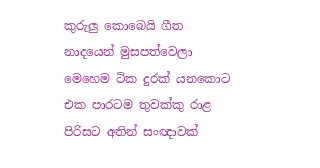කුරුලු කොබෙයි ගීත නාදයෙන් මුසපත්වෙලා මෙහෙම ටික දුරක් යනකොට එක පාරටම තුවක්කු රාළ පිරිසට අතින් සංඥාවක්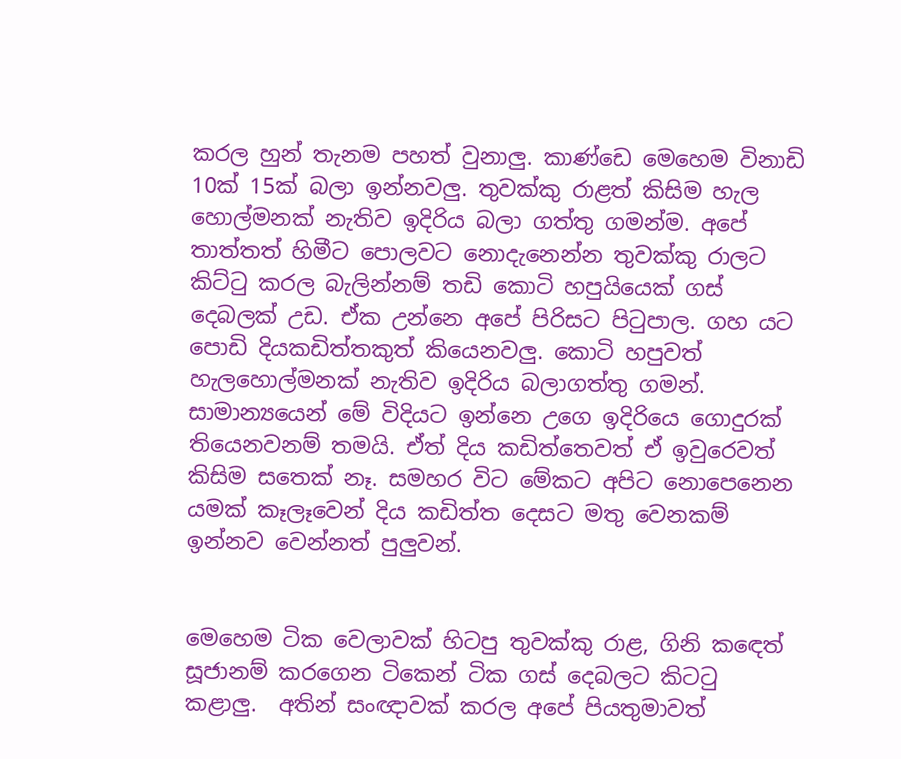කරල හුන් තැනම පහත් වුනාලු. කාණ්ඩෙ මෙහෙම විනාඩි 10ක් 15ක් බලා ඉන්නවලු. තුවක්කු රාළත් කිසිම හැල හොල්මනක් නැතිව ඉදිරිය බලා ගත්තු ගමන්ම. අපේ තාත්තත් හිමීට පොලවට නොදැනෙන්න තුවක්කු රාලට කිට්ටු කරල බැලින්නම් තඩි කොටි හපුයියෙක් ගස් දෙබලක් උඩ. ඒක උන්නෙ අපේ පිරිසට පිටුපාල. ගහ යට පොඩි දියකඩිත්තකුත් කියෙනවලු. කොටි හපුවත් හැලහොල්මනක් නැතිව ඉදිරිය බලාගත්තු ගමන්. සාමාන්‍යයෙන් මේ විදියට ඉන්නෙ උගෙ ඉදිරියෙ ගොදුරක් තියෙනවනම් තමයි. ඒත් දිය කඩිත්තෙවත් ඒ ඉවුරෙවත් කිසිම සතෙක් නෑ. සමහර විට මේකට අපිට නොපෙනෙන යමක් කෑලෑවෙන් දිය කඩිත්ත දෙසට මතු වෙනකම් ඉන්නව වෙන්නත් පුලුවන්.


මෙහෙම ටික වෙලාවක් හිටපු තුවක්කු රාළ, ගිනි කඳෙත් සූජානම් කරගෙන ටිකෙන් ටික ගස් දෙබලට කිටටු කළාලු.  අතින් සංඥාවක් කරල අපේ පියතුමාවත්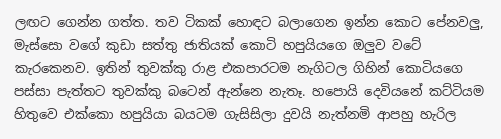ලඟට ගෙන්න ගත්ත. තව ටිකක් හොඳට බලාගෙන ඉන්න කොට පේනවලු, මැස්සො වගේ කුඩා සත්තු ජාතියක් කොටි හපුයියගෙ ඔලුව වටේ කැරකෙනව. ඉතින් තුවක්කු රාළ එකපාරටම නැගිටල ගිහින් කොටියගෙ පස්සා පැත්තට තුවක්කු බටෙන් ඇන්නෙ නැතෑ. හපොයි දෙවියනේ කට්ටියම හිතුවෙ එක්කො හපුයියා බයටම ගැසිසිලා දුවයි නැත්නමි ආපහු හැරිල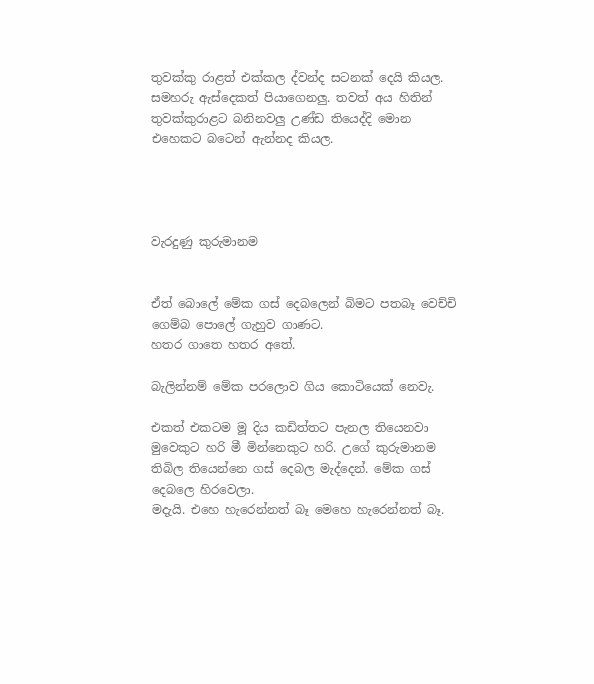තුවක්කු රාළත් එක්කල ද්වන්ද සටනක් දෙයි කියල. සමහරු ඇස්දෙකත් පියාගෙනලු. තවත් අය හිතින් තුවක්කුරාළට බනිනවලු උණ්ඩ තියෙද්දි මොන එහෙකට බටෙන් ඇන්නද කියල.




වැරදුණු කුරුමානම


ඒත් බොලේ මේක ගස් දෙබලෙන් බිමට පතබෑ වෙච්චි ගෙම්බ පොලේ ගැහුව ගාණට.
හතර ගාතෙ හතර අතේ.

බැලින්නම් මේක පරලොව ගිය කොටියෙක් නෙවැ.

එකත් එකටම මූ දිය කඩිත්තට පැනල තියෙනවා මුවෙකුට හරි මී මින්නෙකුට හරි. උගේ කුරුමානම තිබිල තියෙන්නෙ ගස් දෙබල මැද්දෙන්. මේක ගස් දෙබලෙ හිරවෙලා.
මදැයි. එහෙ හැරෙන්නත් බෑ මෙහෙ හැරෙන්නත් බෑ.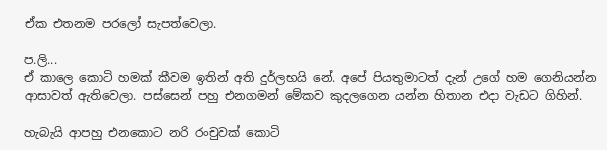ඒක එතනම පරලෝ සැපත්වෙලා.

ප.ලි...
ඒ කාලෙ කොටි හමක් කීවම ඉතින් අති දුර්ලභයි නේ. අපේ පියතුමාටත් දැන් උගේ හම ගෙනියන්න ආසාවත් ඇතිවෙලා. පස්සෙන් පහු එනගමන් මේකව කුදලගෙන යන්න හිතාන එදා වැඩට ගිහින්.

හැබැයි ආපහු එනකොට නරි රංචුවක් කොටි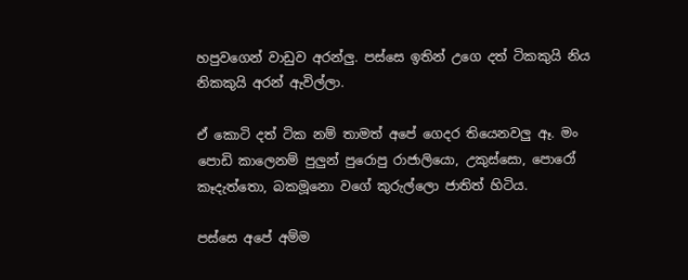හපුවගෙන් වාඩුව අරන්ලු. පස්සෙ ඉතින් උගෙ දත් ටිකකුයි නිය නිකකුයි අරන් ඇවිල්ලා.

ඒ කොටි දත් ටික නම් තාමත් අපේ ගෙදර තියෙනවලු ඈ. මං පොඩි කාලෙනම් පුලුන් පුරොපු රාජාලියො, උකුස්සො, පොරෝ කෑදැත්තො, බකමූනො වගේ කුරුල්ලො ජාතිත් හිටිය.

පස්සෙ අපේ අම්ම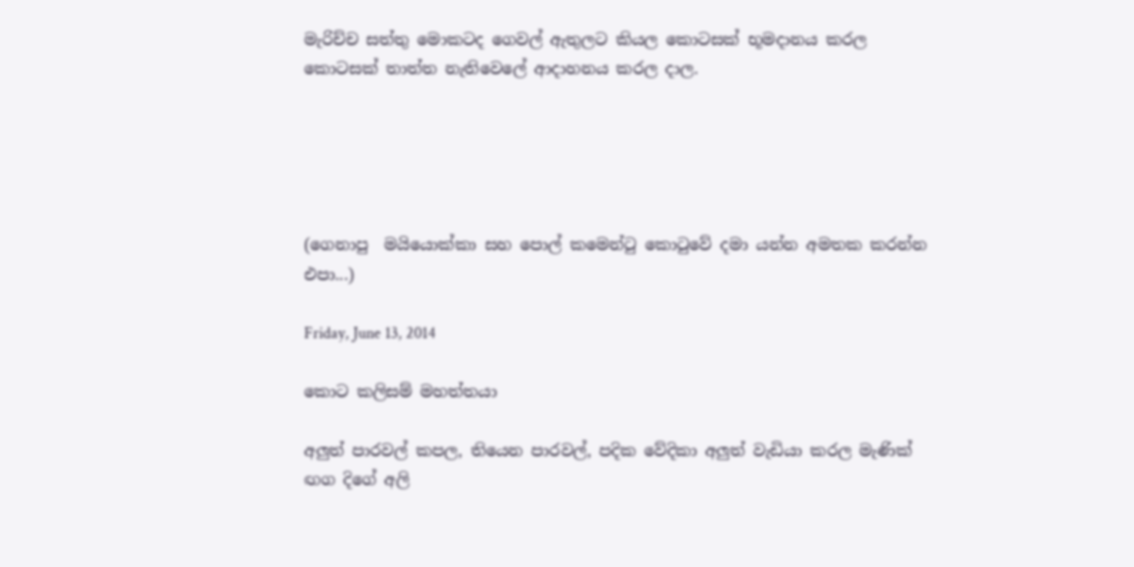මැරිච්ච සත්තු මොකටද ගෙවල් ඇතුලට කියල කොටසක් භූමදානය කරල කොටසක් තාත්ත නැතිවෙලේ ආදාහනය කරල දාල.





(ගෙනාපු  මයියොක්කා සහ පොල් කමෙන්ටු කොටුවේ දමා යන්න අමතක කරන්න එපා...)

Friday, June 13, 2014

කොට කලිසම් මහත්තයා

අලුත් පාරවල් කපල, තියෙන පාරවල්, පදික වේදිකා අලුත් වැඩියා කරල මැණික් ඟග දිගේ අලි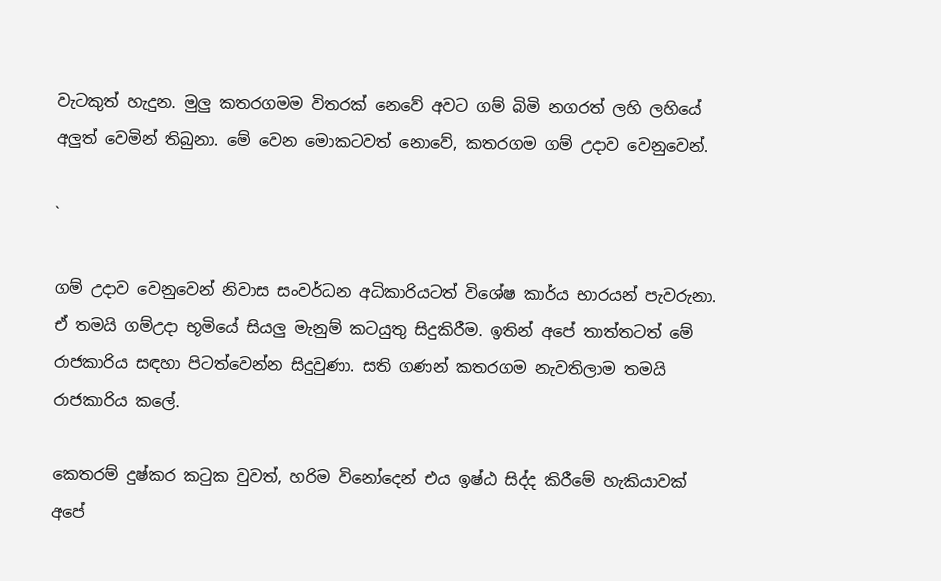වැටකුත් හැදුන. මුලු කතරගමම විතරක් නෙවේ අවට ගම් බිමි නගරත් ලහි ලහියේ අලුත් වෙමින් තිබුනා. මේ වෙන මොකටවත් නොවේ, කතරගම ගම් උදාව වෙනුවෙන්.

`

ගම් උදාව වෙනුවෙන් නිවාස සංවර්ධන අධිකාරියටත් විශේෂ කාර්ය භාරයන් පැවරුනා. ඒ තමයි ගම්උදා භූමියේ සියලු මැනුම් කටයුතු සිදුකිරීම. ඉතින් අපේ තාත්තටත් මේ රාජකාරිය සඳහා පිටත්වෙන්න සිදුවුණා. සති ගණන් කතරගම නැවතිලාම තමයි රාජකාරිය කලේ.

කෙතරම් දුෂ්කර කටුක වුවත්, හරිම විනෝදෙන් එය ඉෂ්ඨ සිද්ද කිරීමේ හැකියාවක් අපේ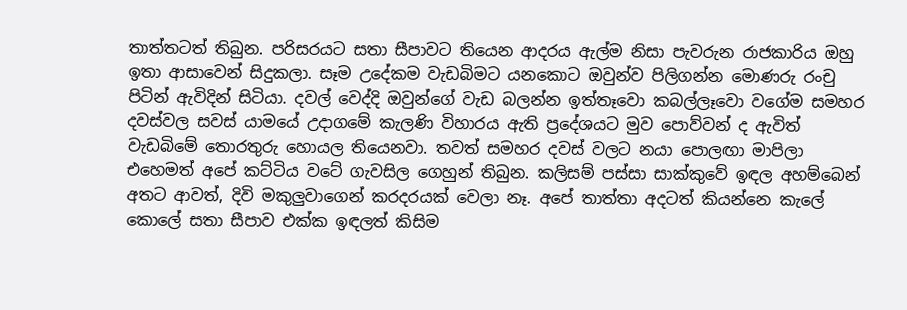තාත්තටත් තිබුන. පරිසරයට සතා සීපාවට තියෙන ආදරය ඇල්ම නිසා පැවරුන රාජකාරිය ඔහු ඉතා ආසාවෙන් සිදුකලා. සෑම උදේකම වැඩබිමට යනකොට ඔවුන්ව පිලිගන්න මොණරු රංචු පිටින් ඇවිදින් සිටියා. දවල් වෙද්දි ඔවුන්ගේ වැඩ බලන්න ඉත්තෑවො කබල්ලෑවො වගේම සමහර දවස්වල සවස් යාමයේ උදාගමේ කැලණි විහාරය ඇති ප්‍රදේශයට මුව පොව්වන් ද ඇවිත් වැඩබිමේ තොරතුරු හොයල තියෙනවා. තවත් සමහර දවස් වලට නයා පොලඟා මාපිලා එහෙමත් අපේ කට්ටිය වටේ ගැවසිල ගෙහුන් තිබුන. කලිසම් පස්සා සාක්කුවේ ඉඳල අහම්බෙන් අතට ආවත්, දිවි මකුලුවාගෙන් කරදරයක් වෙලා නෑ. අපේ තාත්තා අදටත් කියන්නෙ කැලේ කොලේ සතා සීපාව එක්ක ඉඳලත් කිසිම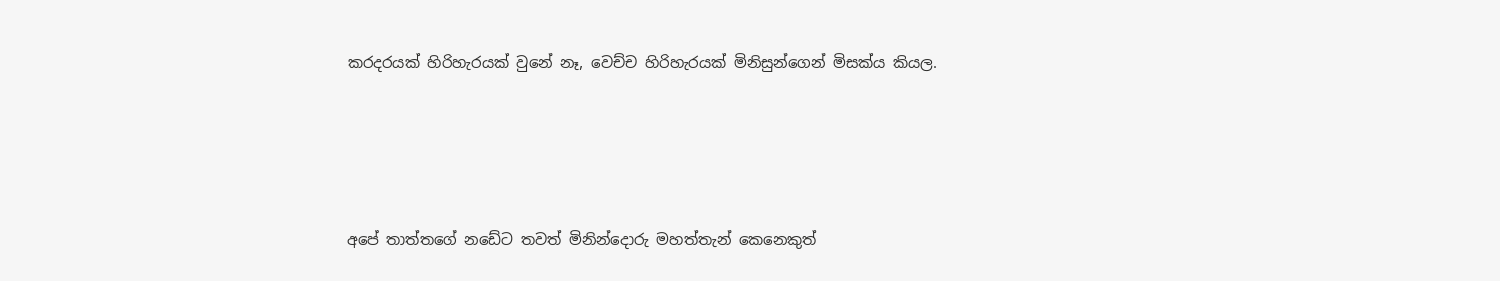කරදරයක් හිරිහැරයක් වුනේ නෑ, වෙච්ච හිරිහැරයක් මිනිසුන්ගෙන් මිසක්ය කියල.




අපේ තාත්තගේ නඩේට තවත් මිනින්දොරු මහත්තැන් කෙනෙකුත්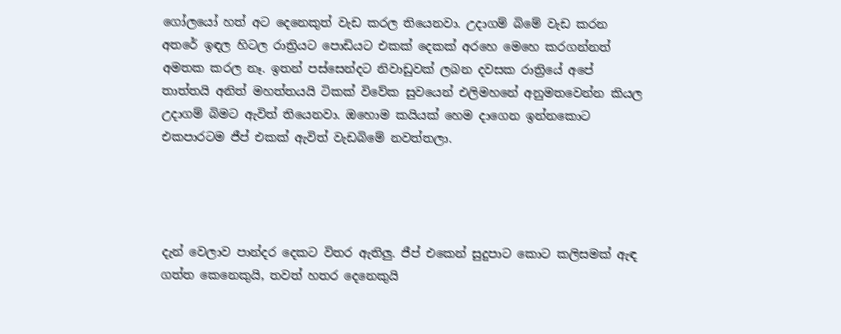ගෝලයෝ හත් අට දෙනෙකුත් වැඩ කරල තියෙනවා. උදාගම් බිමේ වැඩ කරන අතරේ ඉඳල හිටල රාත්‍රියට පොඩියට එකක් දෙකක් අරහෙ මෙහෙ කරගන්නත් අමතක කරල නෑ. ඉතන් පස්සෙන්දට නිවාඩුවක් ලබන දවසක රාත්‍රියේ අපේ තාත්තයි අනිත් මහත්තයයි ටිකක් විවේක සුවයෙන් එලිමහනේ අනුමතවෙන්න කියල උදාගම් බිමට ඇවිත් තියෙනවා. ඔහොම කයියක් හෙම දාගෙන ඉන්නකොට එකපාරටම ජීප් එකක් ඇවිත් වැඩබිමේ නවත්තලා.




දැන් වෙලාව පාන්දර දෙකට විතර ඇතිලු. ජීප් එකෙන් සුදුපාට කොට කලිසමක් ඇඳ ගත්ත කෙනෙකුයි, තවත් හතර දෙනෙකුයි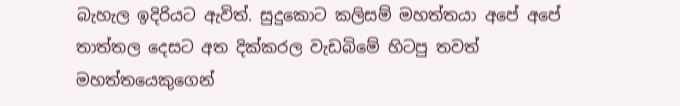බැහැල ඉදිරියට ඇවිත්. සුදුකොට කලිසම් මහත්තයා අපේ අපේ තාත්තල දෙසට අත දික්කරල වැඩබිමේ හිටපු තවත් මහත්තයෙකුගෙන්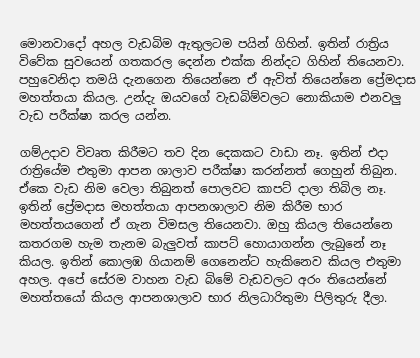මොනවාදෝ අහල වැඩබිම ඇතුලටම පයින් ගිහින්. ඉතින් රාත්‍රිය විවේක සුවයෙන් ගතකරල දෙන්න එක්ක නින්දට ගිහින් තියෙනවා. පහුවෙනිදා තමයි දැනගෙන තියෙන්නෙ ඒ ඇවිත් තියෙන්නෙ ප්‍රේමදාස මහත්තයා කියල. උන්දැ ඔයවගේ වැඩබිම්වලට නොකියාම එනවලු වැඩ පරීක්ෂා කරල යන්න.

ගම්උදාව විවෘත කිරීමට තව දින දෙකකට වාඩා නෑ. ඉතින් එදා රාත්‍රියේම එතුමා ආපන ශාලාව පරීක්ෂා කරන්නත් ගෙහුන් තිබුන. ඒකෙ වැඩ නිම වෙලා තිබුනත් පොලවට කාපට් දාලා තිබිල නෑ. ඉතින් ප්‍රේමදාස මහත්තයා ආපනශාලාව නිම කිරීම භාර මහත්තයගෙන් ඒ ගැන විමසල තියෙනවා. ඔහු කියල තියෙන්නෙ කතරගම හැම තැනම බැලුවත් කාපට් හොයාගන්න ලැබුනේ නෑ කියල. ඉතින් කොලඹ ගියානම් ගෙනෙන්ට හැකිනෙව කියල එතුමා අහල. අපේ සේරම වාහන වැඩ බිමේ වැඩවලට අරං තියෙන්නේ මහත්තයෝ කියල ආපනශාලාව භාර නිලධාරිතුමා පිලිතුරු දීලා.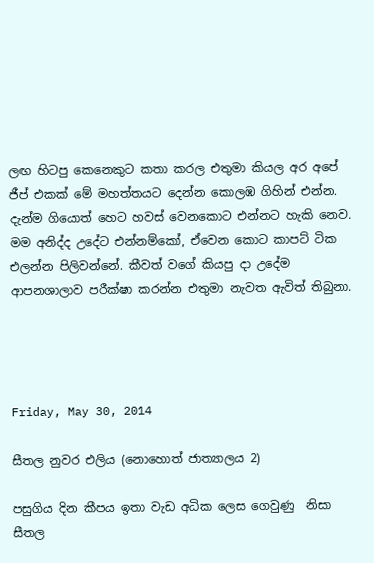ලඟ හිටපු කෙනෙකුට කතා කරල එතුමා කියල අර අපේ ජීප් එකක් මේ මහත්තයට දෙන්න කොලඹ ගිහින් එන්න. දැන්ම ගියොත් හෙට හවස් වෙනකොට එන්නට හැකි නෙව. මම අනිද්ද උදේට එන්නම්කෝ, ඒවෙන කොට කාපට් ටික එලන්න පිලිවන්නේ. කීවත් වගේ කියපු දා උදේම ආපනශාලාව පරීක්ෂා කරන්න එතුමා නැවත ඇවිත් තිබුනා.




Friday, May 30, 2014

සීතල නුවර එලිය (නොහොත් ජාත්‍යාලය 2)

පසුගිය දින කීපය ඉතා වැඩ අධික ලෙස ගෙවුණු  නිසා සීතල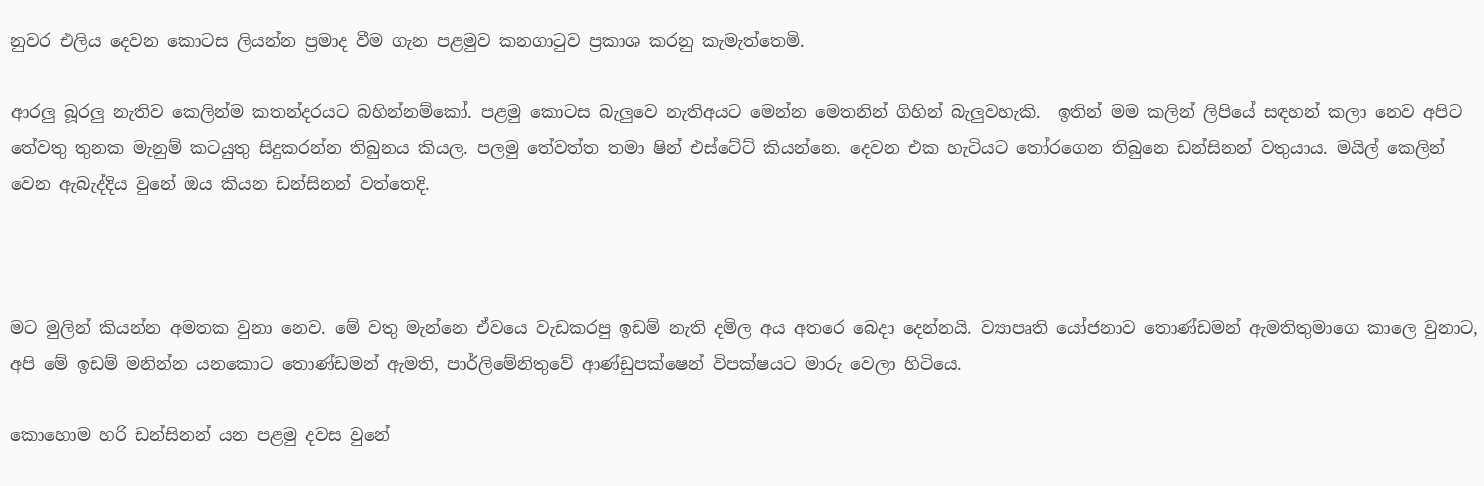නුවර එලිය දෙවන කොටස ලියන්න ප්‍රමාද වීම ගැන පළමුව කනගාටුව ප්‍රකාශ කරනු කැමැත්තෙමි.

ආරලු බූරලු නැතිව කෙලින්ම කතන්දරයට බහින්නම්කෝ. පළමු කොටස බැලුවෙ නැතිඅයට මෙන්න මෙතනින් ගිහින් බැලුවහැකි.  ඉතින් මම කලින් ලිපියේ සඳහන් කලා නෙව අපිට තේවතු තුනක මැනුම් කටයුතු සිදුකරන්න තිබුනය කියල. පලමු තේවත්ත තමා ෂින් එස්ටේට් කියන්නෙ. දෙවන එක හැටියට තෝරගෙන තිබුනෙ ඩන්සිනන් වතුයාය. මයිල් කෙලින් වෙන ඇබැද්දිය වුනේ ඔය කියන ඩන්සිනන් වත්තෙදි.



මට මුලින් කියන්න අමතක වුනා නෙව. මේ වතු මැන්නෙ ඒවයෙ වැඩකරපු ඉඩම් නැති දමිල අය අතරෙ බෙදා දෙන්නයි. ව්‍යාපෘති යෝජනාව තොණ්ඩමන් ඇමතිතුමාගෙ කාලෙ වුනාට, අපි මේ ඉඩම් මනින්න යනකොට තොණ්ඩමන් ඇමති, පාර්ලිමේනිතුවේ ආණ්ඩුපක්ෂෙන් විපක්ෂයට මාරු වෙලා හිටියෙ.

කොහොම හරි ඩන්සිනන් යන පළමු දවස වුනේ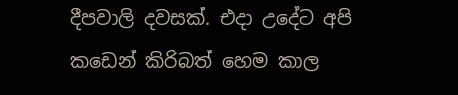දීපවාලි දවසක්. එදා උදේට අපි කඩෙන් කිරිබත් හෙම කාල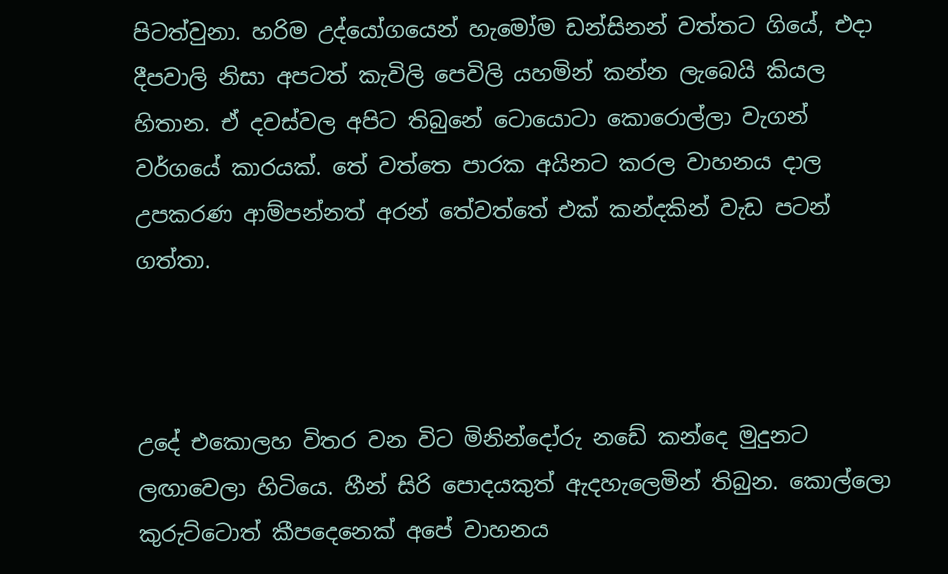පිටත්වුනා. හරිම උද්යෝගයෙන් හැමෝම ඩන්සිනන් වත්තට ගියේ, එදා දීපවාලි නිසා අපටත් කැවිලි පෙවිලි යහමින් කන්න ලැබෙයි කියල හිතාන. ඒ දවස්වල අපිට තිබුනේ ටොයොටා කොරොල්ලා වැගන් වර්ගයේ කාරයක්. තේ වත්තෙ පාරක අයිනට කරල වාහනය දාල උපකරණ ආම්පන්නත් අරන් තේවත්තේ එක් කන්දකින් වැඩ පටන් ගත්තා.



උදේ එකොලහ විතර වන විට මිනින්දෝරු නඩේ කන්දෙ මුදුනට ලඟාවෙලා හිටියෙ. හීන් සිරි පොදයකුත් ඇදහැලෙමින් තිබුන. කොල්ලො කුරුට්ටොත් කීපදෙනෙක් අපේ වාහනය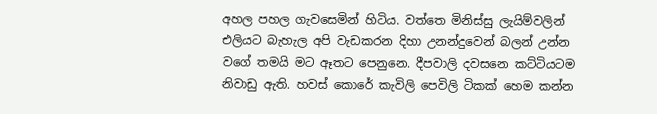අහල පහල ගැවසෙමින් හිටිය. වත්තෙ මිනිස්සු ලැයිම්වලින් එලියට බැහැල අපි වැඩකරන දිහා උනන්දුවෙන් බලන් උන්න වගේ තමයි මට ඈතට පෙනුනෙ. දීපවාලි දවසනෙ කට්ටියටම නිවාඩු ඇති. හවස් කොරේ කැවිලි පෙවිලි ටිකක් හෙම කන්න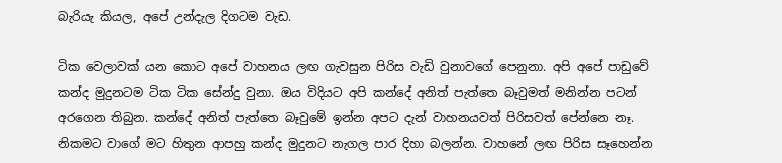බැරියැ කියල, අපේ උන්දැල දිගටම වැඩ.

ටික වෙලාවක් යන කොට අපේ වාහනය ලඟ ගැවසුන පිරිස වැඩි වුනාවගේ පෙනුනා. අපි අපේ පාඩුවේ කන්ද මුදුනටම ටික ටික සේන්දු වුනා. ඔය විදියට අපි කන්දේ අනිත් පැත්තෙ බෑවුමත් මනින්න පටන් අරගෙන තිබුන. කන්දේ අනිත් පැත්තෙ බෑවුමේ ඉන්න අපට දැන් වාහනයවත් පිරිසවත් පේන්නෙ නෑ.  නිකමට වාගේ මට හිතුන ආපහු කන්ද මුදුනට නැගල පාර දිහා බලන්න. වාහනේ ලඟ පිරිස සෑහෙන්න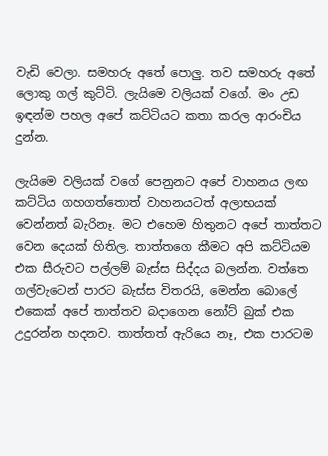වැඩි වෙලා. සමහරු අතේ පොලු. තව සමහරු අතේ ලොකු ගල් කුට්ටි. ලැයිමෙ වලියක් වගේ. මං උඩ ඉඳන්ම පහල අපේ කට්ටියට කතා කරල ආරංචිය දුන්න.

ලැයිමෙ වලියක් වගේ පෙනුනට අපේ වාහනය ලඟ කට්ටිය ගහගත්තොත් වාහනයටත් අලාභයක් වෙන්නත් බැරිනෑ. මට එහෙම හිතුනට අපේ තාත්තට වෙන දෙයක් හිතිල. තාත්තගෙ කීමට අපි කට්ටියම එක සීරුවට පල්ලම් බැස්ස සිද්දය බලන්න. වත්තෙ ගල්වැටෙන් පාරට බැස්ස විතරයි, මෙන්න බොලේ එකෙක් අපේ තාත්තව බදාගෙන නෝට් බුක් එක උදුරන්න හදනව. තාත්තත් ඇරියෙ නෑ, එක පාරටම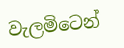වැලමිටෙන්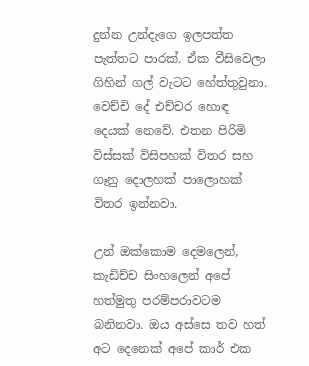දුන්න උන්දැගෙ ඉලපත්ත පැත්තට පාරක්. ඒක වීසිවෙලා ගිහින් ගල් වැටට හේත්තුවුනා. වෙච්චි දේ එච්චර හොඳ දෙයක් නෙවේ. එතන පිරිමි විස්සක් විසිපහක් විතර සහ ගෑනු දොලහක් පාලොහක් විතර ඉන්නවා.

උන් ඔක්කොම දෙමලෙන්, කැඩිච්ච සිංහලෙන් අපේ හත්මුතු පරම්පරාවටම බනිනවා. ඔය අස්සෙ තව හත් අට දෙනෙක් අපේ කාර් එක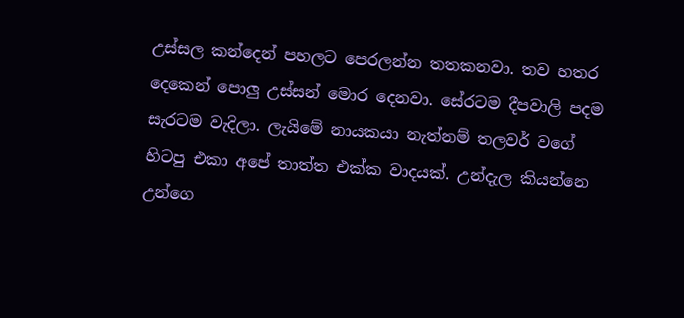උස්සල කන්දෙන් පහලට පෙරලන්න තතකනවා. තව හතර දෙකෙන් පොලු උස්සන් මොර දෙනවා. සේරටම දීපවාලි පදම සැරටම වැදිලා. ලැයිමේ නායකයා නැත්නම් තලවර් වගේ හිටපු එකා අපේ තාත්ත එක්ක වාදයක්. උන්දැල කියන්නෙ උන්ගෙ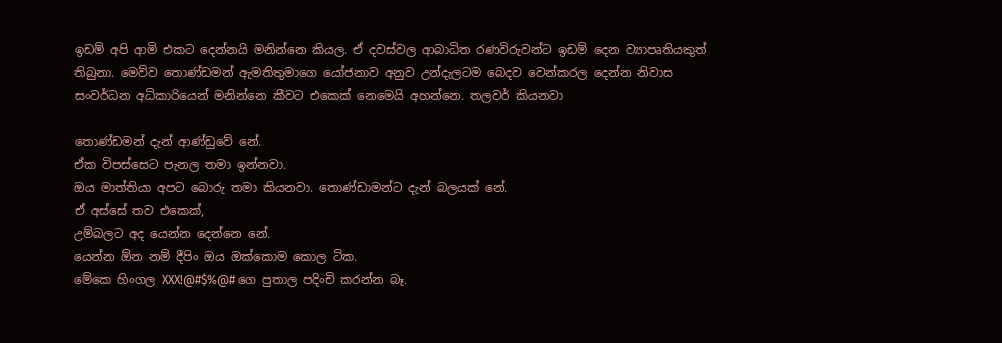ඉඩම් අපි ආමි එකට දෙන්නයි මනින්නෙ කියල. ඒ දවස්වල ආබාධිත රණවිරුවන්ට ඉඩම් දෙන ව්‍යාපෘතියකුත් තිබුනා. මෙව්ව තොණ්ඩමන් ඇමතිතුමාගෙ යෝජනාව අනුව උන්දැලටම බෙදව වෙන්කරල දෙන්න නිවාස සංවර්ධන අධිකාරියෙන් මනින්නෙ කීවට එකෙක් නෙමෙයි අහන්නෙ. තලවර් කියනවා

තොණ්ඩමන් දැන් ආණ්ඩුවේ නේ.
ඒක විපස්සෙට පැනල තමා ඉන්නවා.
ඔය මාත්තියා අපට බොරු තමා කියනවා. තොණ්ඩාමන්ට දැන් බලයක් නේ.
ඒ අස්සේ තව එකෙක්,
උම්බලට අද යෙන්න දෙන්නෙ නේ.
යෙන්න ඕන නම් දීපිං ඔය ඔක්කොම කොල ටික.
මේකෙ හිංගල XXX!@#$%@# ගෙ පුතාල පදිංචි කරන්න බෑ.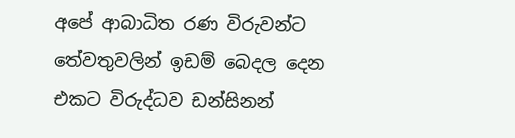අපේ ආබාධිත රණ විරුවන්ට තේවතුවලින් ඉඩම් බෙදල දෙන එකට විරුද්ධව ඩන්සිනන්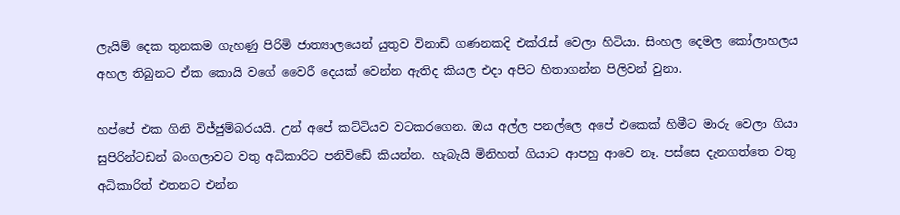ලැයිම් දෙක තුනකම ගැහණු පිරිමි ජාත්‍යාලයෙන් යුතුව විනාඩි ගණනකදි එක්රැස් වෙලා හිටියා. සිංහල දෙමල කෝලාහලය අහල තිබුනට ඒක කොයි වගේ වෛරී දෙයක් වෙන්න ඇතිද කියල එදා අපිට හිතාගන්න පිලිවන් වුනා.

හප්පේ එක ගිනි විජ්ජුම්බරයයි. උන් අපේ කට්ටියව වටකරගෙන. ඔය අල්ල පනල්ලෙ අපේ එකෙක් හිමීට මාරු වෙලා ගියා සුපිරින්ටඩන් බංගලාවට වතු අධිකාරිට පනිවිඩේ කියන්න. හැබැයි මිනිහත් ගියාට ආපහු ආවෙ නෑ. පස්සෙ දැනගත්තෙ වතු අධිකාරිත් එතනට එන්න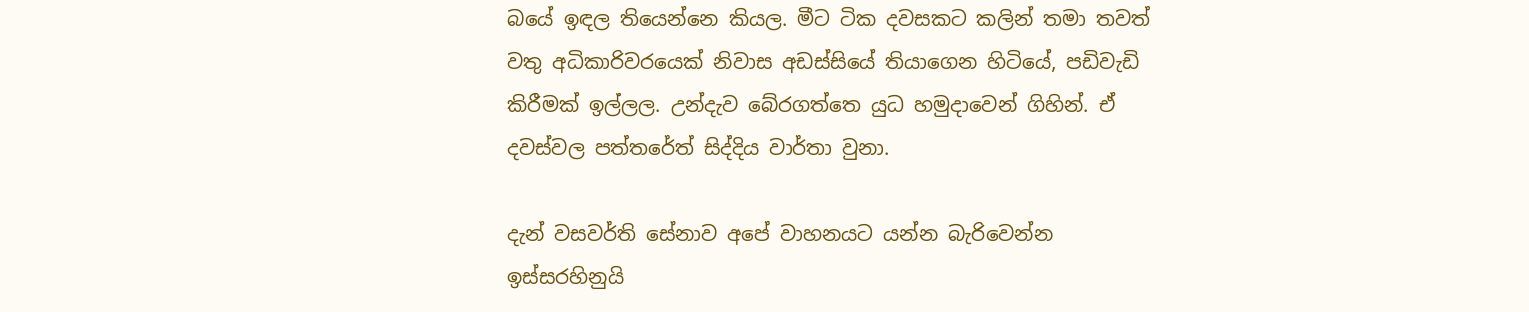බයේ ඉඳල තියෙන්නෙ කියල. මීට ටික දවසකට කලින් තමා තවත් වතු අධිකාරිවරයෙක් නිවාස අඩස්සියේ තියාගෙන හිටියේ, පඩිවැඩි කිරීමක් ඉල්ලල. උන්දැව බේරගත්තෙ යුධ හමුදාවෙන් ගිහින්. ඒ දවස්වල පත්තරේත් සිද්දිය වාර්තා වුනා.

දැන් වසවර්ති සේනාව අපේ වාහනයට යන්න බැරිවෙන්න ඉස්සරහිනුයි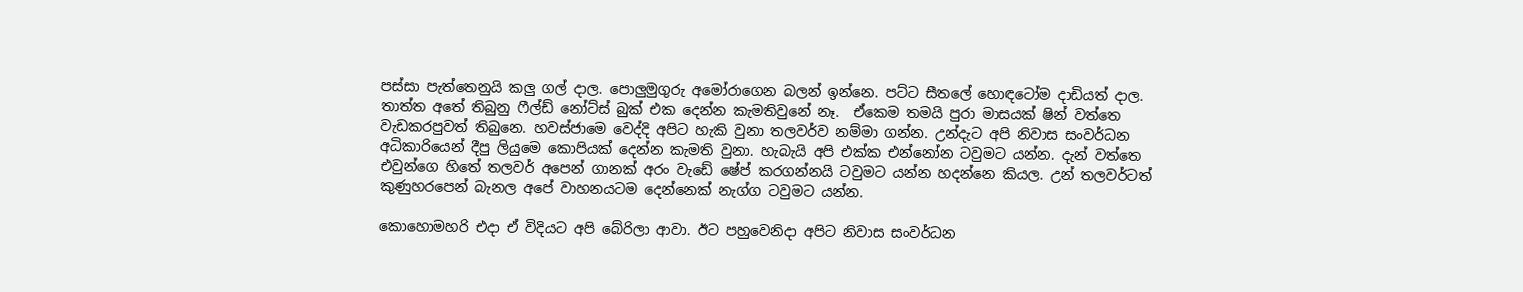පස්සා පැත්තෙනුයි කලු ගල් දාල. පොලුමුගුරු අමෝරාගෙන බලන් ඉන්නෙ. පට්ට සීතලේ හොඳටෝම දාඩියත් දාල. තාත්ත අතේ තිබුනු ෆීල්ඩ් නෝට්ස් බුක් එක දෙන්න කැමතිවුනේ නෑ.  ඒකෙම තමයි පුරා මාසයක් ෂින් වත්තෙ වැඩකරපුවත් තිබුනෙ. හවස්ජාමෙ වෙද්දි අපිට හැකි වුනා තලවර්ව නම්මා ගන්න. උන්දැට අපි නිවාස සංවර්ධන අධිකාරියෙන් දීපු ලියුමෙ කොපියක් දෙන්න කැමති වුනා. හැබැයි අපි එක්ක එන්නෝන ටවුමට යන්න. දැන් වත්තෙ එවුන්ගෙ හිතේ තලවර් අපෙන් ගානක් අරං වැඩේ ෂේප් කරගන්නයි ටවුමට යන්න හදන්නෙ කියල. උන් තලවර්ටත් කුණුහරපෙන් බැනල අපේ වාහනයටම දෙන්නෙක් නැග්ග ටවුමට යන්න.

කොහොමහරි එදා ඒ විදියට අපි බේරිලා ආවා. ඊට පහුවෙනිදා අපිට නිවාස සංවර්ධන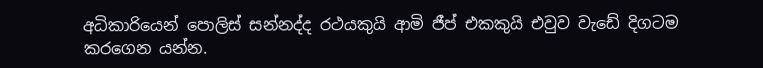අධිකාරියෙන් පොලිස් සන්නද්ද රථයකුයි ආමි ජීප් එකකුයි එවුව වැඩේ දිගටම කරගෙන යන්න.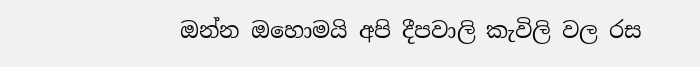ඔන්න ඔහොමයි අපි දීපවාලි කැවිලි වල රස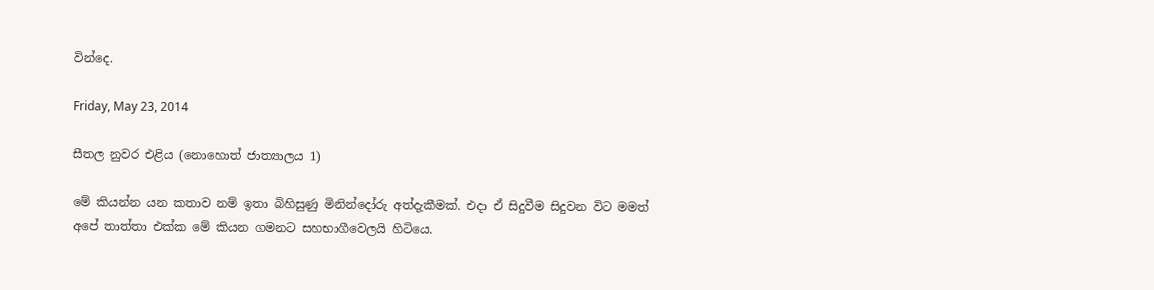වින්දෙ.

Friday, May 23, 2014

සීතල නුවර එළිය (නොහොත් ජාත්‍යාලය 1)

මේ කියන්න යන කතාව නම් ඉතා බිහිසුණු මිනින්දෝරු අත්දැකීමක්. එදා ඒ සිදුවීම සිදුවන විට මමත් අපේ තාත්තා එක්ක මේ කියන ගමනට සහභාගීවෙලයි හිටියෙ.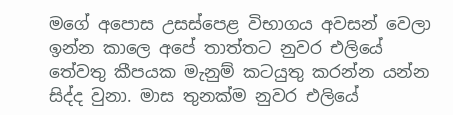මගේ අපොස උසස්පෙළ විභාගය අවසන් වෙලා ඉන්න කාලෙ අපේ තාත්තට නුවර එලියේ තේවතු කීපයක මැනුම් කටයුතු කරන්න යන්න සිද්ද වුනා. මාස තුනක්ම නුවර එලියේ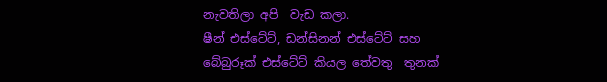නැවතිලා අපි  වැඩ කලා.
ෂීන් එස්ටේට්, ඩන්සිනන් එස්ටේට් සහ බේබුරූක් එස්ටේට් කියල තේවතු  තුනක්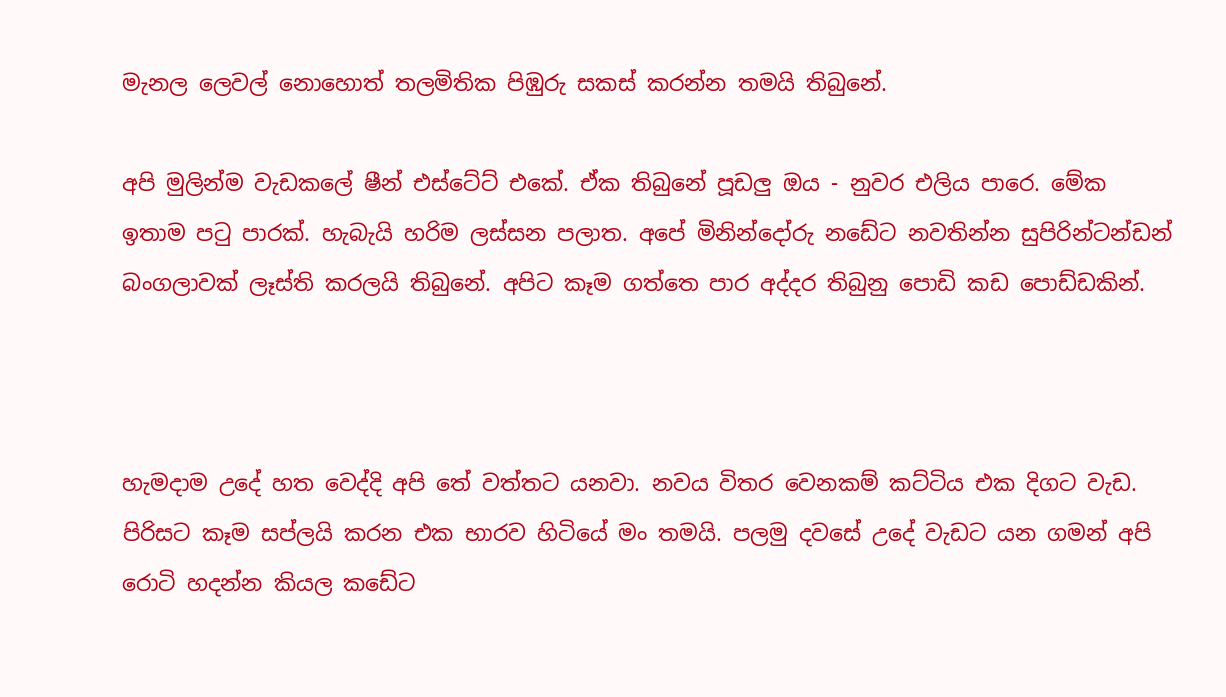මැනල ලෙවල් නොහොත් තලමිතික පිඹුරු සකස් කරන්න තමයි තිබුනේ.

අපි මුලින්ම වැඩකලේ ෂීන් එස්ටේට් එකේ. ඒක තිබුනේ පූඩලු ඔය - නුවර එලිය පාරෙ. මේක ඉතාම පටු පාරක්. හැබැයි හරිම ලස්සන පලාත. අපේ මිනින්දෝරු නඩේට නවතින්න සුපිරින්ටන්ඩන් බංගලාවක් ලෑස්ති කරලයි තිබුනේ. අපිට කෑම ගත්තෙ පාර අද්දර තිබුනු පොඩි කඩ පොඩ්ඩකින්.



හැමදාම උදේ හත වෙද්දි අපි තේ වත්තට යනවා. නවය විතර වෙනකම් කට්ටිය එක දිගට වැඩ. පිරිසට කෑම සප්ලයි කරන එක භාරව හිටියේ මං තමයි. පලමු දවසේ උදේ වැඩට යන ගමන් අපි රොටි හදන්න කියල කඩේට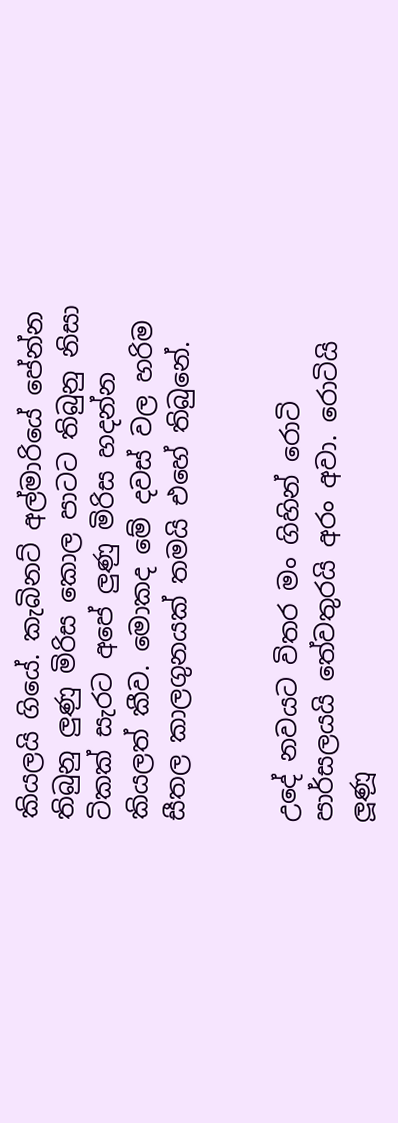කියලයි ගියේ. කැබිනට් අල්මාරියේ පේන්න තිබුනු ලුණු මිරිස කොල පාටට තිබුනු නිසා ටිකක් සැරට අපේ ලුණු මිරිස හදන්න කියලත් කීව. මොකද මේ දවස් වල හරිම සීතල කාලගුනයක් තමයි එහේ තිබුනේ.


උදේ නවයට විතර මං ගිහින් රොටි පාර්සලයයි තේවතුරයි අරං අවා. රොටියි ලූණූ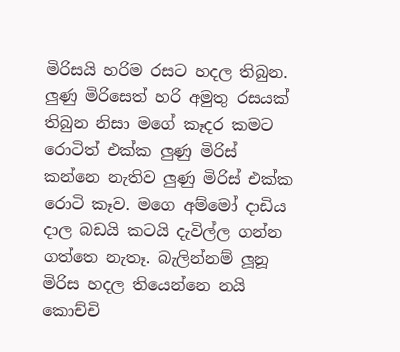මිරිසයි හරිම රසට හදල තිබුන. ලුණු මිරිසෙත් හරි අමුතු රසයක් තිබුන නිසා මගේ කෑදර කමට රොටිත් එක්ක ලුණු මිරිස් කන්නෙ නැතිව ලුණු මිරිස් එක්ක රොටි කෑව. මගෙ අම්මෝ දාඩිය දාල බඩයි කටයි දැවිල්ල ගන්න ගත්තෙ නැතෑ. බැලින්නම් ලූනූ මිරිස හදල තියෙන්නෙ නයි කොච්චි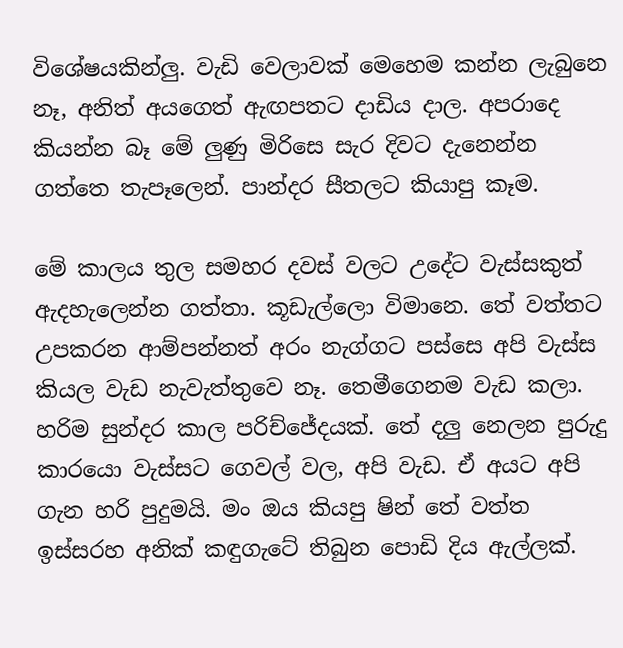විශේෂයකින්ලු. වැඩි වෙලාවක් මෙහෙම කන්න ලැබුනෙ නෑ, අනිත් අයගෙත් ඇඟපතට දාඩිය දාල. අපරාදෙ කියන්න බෑ මේ ලුණු මිරිසෙ සැර දිවට දැනෙන්න ගත්තෙ තැපෑලෙන්. පාන්දර සීතලට කියාපු කෑම.

මේ කාලය තුල සමහර දවස් වලට උදේට වැස්සකුත් ඇදහැලෙන්න ගත්තා. කූඩැල්ලො විමානෙ. තේ වත්තට උපකරන ආම්පන්නත් අරං නැග්ගට පස්සෙ අපි වැස්ස කියල වැඩ නැවැත්තුවෙ නෑ. තෙමීගෙනම වැඩ කලා. හරිම සුන්දර කාල පරිච්ජේදයක්. තේ දලු නෙලන පුරුදු කාරයො වැස්සට ගෙවල් වල, අපි වැඩ. ඒ අයට අපි ගැන හරි පුදුමයි. මං ඔය කියපු ෂින් තේ වත්ත ඉස්සරහ අනික් කඳුගැටේ තිබුන පොඩි දිය ඇල්ලක්.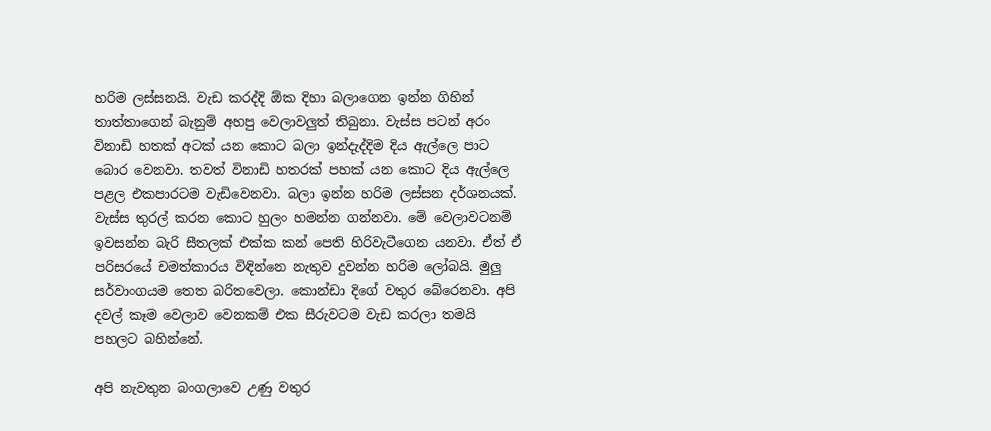හරිම ලස්සනයි. වැඩ කරද්දි ඕක දිහා බලාගෙන ඉන්න ගිහින් තාත්තාගෙන් බැනුම් අහපු වෙලාවලුත් තිබුනා. වැස්ස පටන් අරං විනාඩි හතක් අටක් යන කොට බලා ඉන්දැද්දිම දිය ඇල්ලෙ පාට බොර වෙනවා. තවත් විනාඩි හතරක් පහක් යන කොට දිය ඇල්ලෙ පළල එකපාරටම වැඩිවෙනවා. බලා ඉන්න හරිම ලස්සන දර්ශනයක්. වැස්ස තුරල් කරන කොට හුලං හමන්න ගන්නවා. මේ වෙලාවටනම් ඉවසන්න බැරි සීතලක් එක්ක කන් පෙති හිරිවැටීගෙන යනවා. ඒත් ඒ පරිසරයේ චමත්කාරය විඳින්නෙ නැතුව දුවන්න හරිම ලෝබයි. මුලු සර්වාංගයම තෙත බරිතවෙලා. කොන්ඩා දිගේ වතුර බේරෙනවා. අපි දවල් කෑම වෙලාව වෙනකම් එක සීරුවටම වැඩ කරලා තමයි පහලට බහින්නේ.

අපි නැවතුන බංගලාවෙ උණු වතුර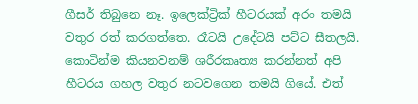ගීසර් තිබුනෙ නෑ. ඉලෙක්ට්‍රික් හීටරයක් අරං තමයි වතුර රත් කරගත්තෙ. රෑටයි උදේටයි පට්ට සීතලයි. කොටින්ම කියනවනම් ශරීරකෘත්‍ය කරන්නත් අපි හීටරය ගහල වතුර නටවගෙන තමයි ගියේ. එත්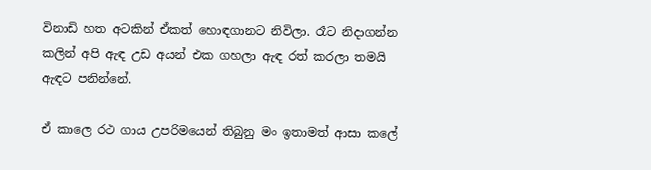විනාඩි හත අටකින් ඒකත් හොඳගානට නිවිලා. රෑට නිදාගන්න කලින් අපි ඇඳ උඩ අයන් එක ගහලා ඇඳ රත් කරලා තමයි ඇඳට පනින්නේ.

ඒ කාලෙ රථ ගාය උපරිමයෙන් තිබුනු මං ඉතාමත් ආසා කලේ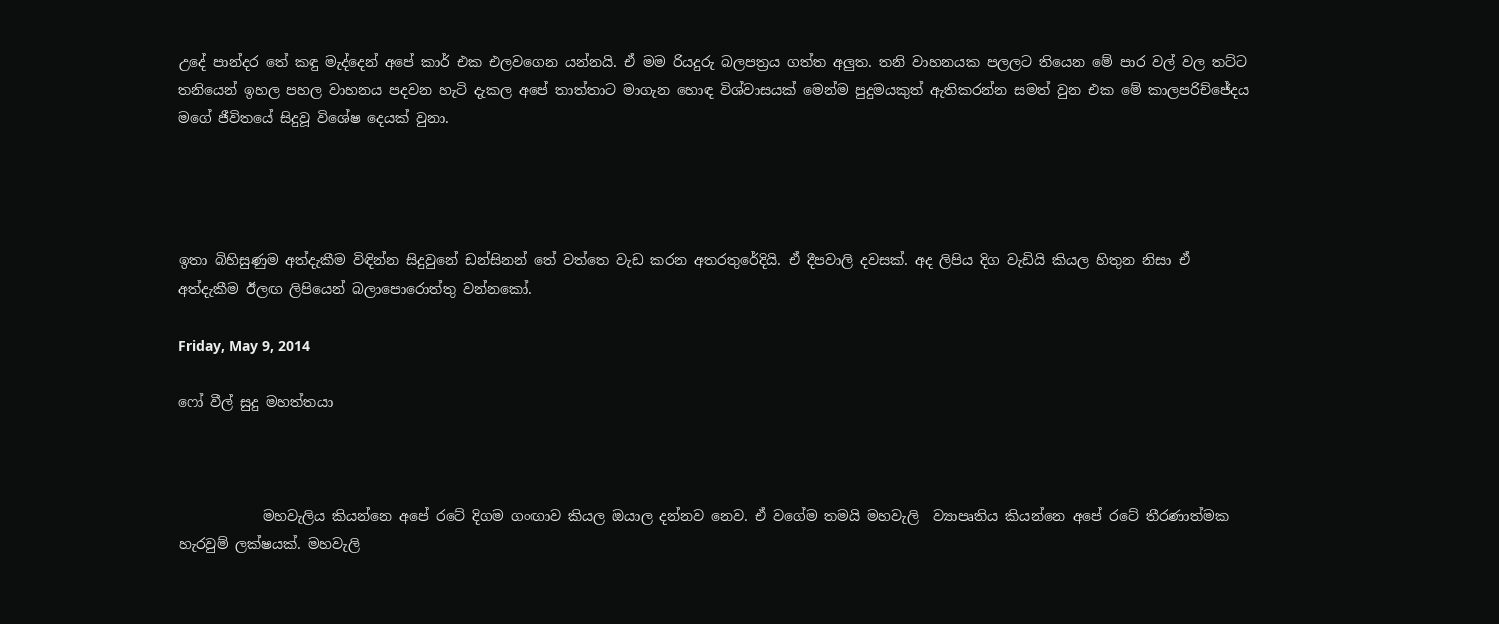උදේ පාන්දර තේ කඳු මැද්දෙන් අපේ කාර් එක එලවගෙන යන්නයි. ඒ මම රියදුරු බලපත්‍රය ගත්ත අලුත. තනි වාහනයක පලලට තියෙන මේ පාර වල් වල තට්ට තනියෙන් ඉහල පහල වාහනය පදවන හැටි දැකල‍ අපේ තාත්තාට මාගැන හොඳ විශ්වාසයක් මෙන්ම පුදුමයකුත් ඇතිකරන්න සමත් වුන එක මේ කාලපරිච්ජේදය මගේ ජීවිතයේ සිදුවූ විශේෂ දෙයක් වුනා.




ඉතා බිහිසුණුම අත්දැකීම විඳින්න සිදුවුනේ ඩන්සිනන් තේ වත්තෙ වැඩ කරන අතරතුරේදියි. ඒ දීපවාලි දවසක්. අද ලිපිය දිග වැඩියි කියල හිතුන නිසා ඒ අත්දැකීම ඊලඟ ලිපියෙන් බලාපොරොත්තු වන්නකෝ.

Friday, May 9, 2014

ෆෝ වීල් සුදු මහත්තයා



            මහවැලිය කියන්නෙ අපේ රටේ දිගම ගංඟාව කියල ඔයාල දන්නව නෙව. ඒ වගේම තමයි මහවැලි  ව්‍යාපෘතිය කියන්නෙ අපේ රටේ තීරණාත්මක හැරවුම් ලක්ෂයක්. මහවැලි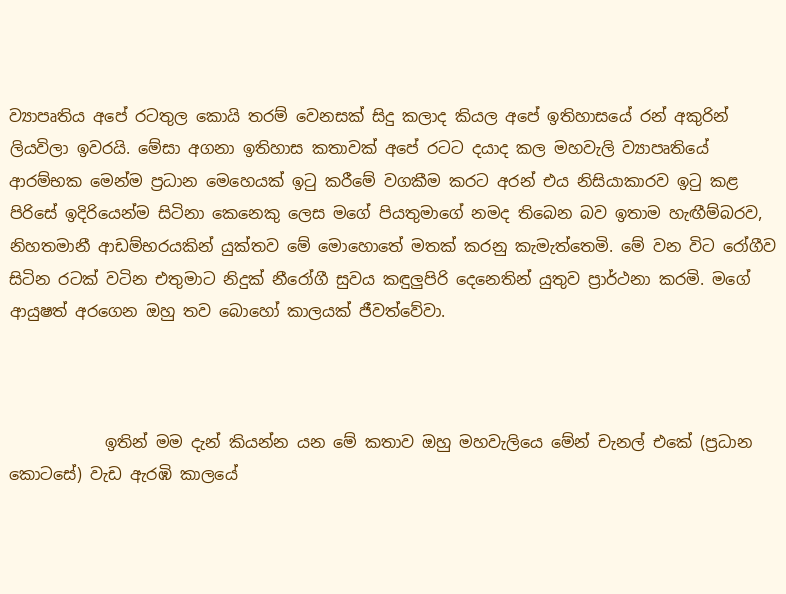ව්‍යාපෘතිය අපේ රටතුල කොයි තරම් වෙනසක් සිදු කලාද කියල අපේ ඉතිහාසයේ රන් අකුරින් ලියවිලා ඉවරයි. මේසා අගනා ඉතිහාස කතාවක් අපේ රටට දයාද කල මහවැලි ව්‍යාපෘතියේ ආරම්භක මෙන්ම ප්‍රධාන මෙහෙයක් ඉටු කරීමේ වගකීම කරට අරන් එය නිසියාකාරව ඉටු කළ පිරිසේ ඉදිරියෙන්ම සිටිනා කෙනෙකු ලෙස මගේ පියතුමාගේ නමද තිබෙන බව ඉතාම හැඟීම්බරව, නිහතමානී ආඩම්භරයකින් යුක්තව මේ මොහොතේ මතක් කරනු කැමැත්තෙමි. මේ වන විට රෝගීව සිටින රටක් වටින එතුමාට නිදුක් නීරෝගී සුවය කඳුලුපිරි දෙනෙතින් යුතුව ප්‍රාර්ථනා කරමි. මගේ ආයුෂත් අරගෙන ඔහු තව බොහෝ කාලයක් ජීවත්වේවා.



            ඉතින් මම දැන් කියන්න යන මේ කතාව ඔහු මහවැලියෙ මේන් චැනල් එකේ (ප්‍රධාන කොටසේ) වැඩ ඇරඹි කාලයේ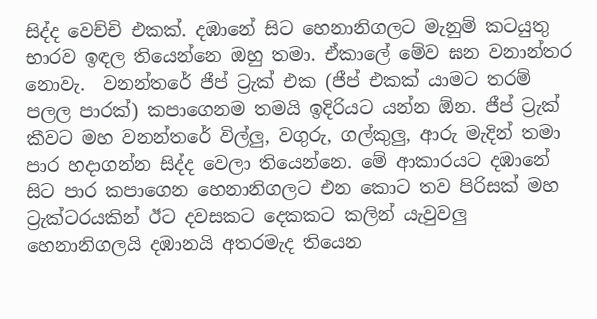සිද්ද වෙච්චි එකක්. දඹානේ සිට හෙනානිගලට මැනුම් කටයුතු භාරව ඉඳල තියෙන්නෙ ඔහු තමා. ඒකාලේ මේව ඝන වනාන්තර නොවැ.  වනන්තරේ ජීප් ට්‍රැක් එක (ජීප් එකක් යාමට තරම් පලල පාරක්) කපාගෙනම තමයි ඉදිරියට යන්න ඕන. ජීප් ට්‍රැක් කීවට මහ වනන්තරේ විල්ලු, වගුරු, ගල්කුලු, ආරු මැදින් තමා පාර හදාගන්න සිද්ද වෙලා තියෙන්නෙ. මේ ආකාරයට දඹානේ සිට පාර කපාගෙන හෙනානිගලට එන කොට තව පිරිසක් මහ ට්‍රැක්ටරයකින් ඊට දවසකට දෙකකට කලින් යැවුවලු හෙනානිගලයි දඹානයි අතරමැද තියෙන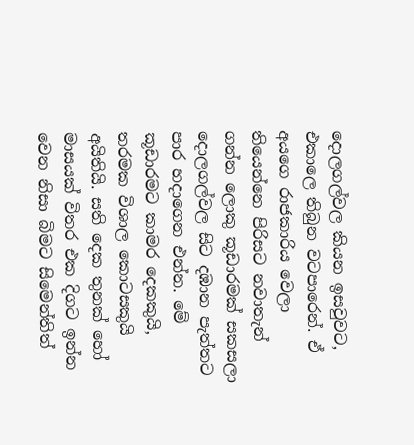දොලගල්වල කියන ඉසවුවට, එකාලෙ තිබුන වටපාරෙන්. ඒ අයගෙ රාජකාරිය වෙලා තියෙන්නෙ පිරිසට නවාතැන් ගන්න ලොකු කූඩාරමක් සකසලා දොලගල්වල සිට දඹාන පැත්තට පාර හදාගෙන එන්න. මේ කූඩාරමට කාමර දෙකකුයි, තරමක විශාල කොටසකුයි අයිතියි. සති දෙක තුනක් හෝ මාසයක් විතර එක දිගට ඉන්න වෙන නිසා බිමට සිමෙන්තිත්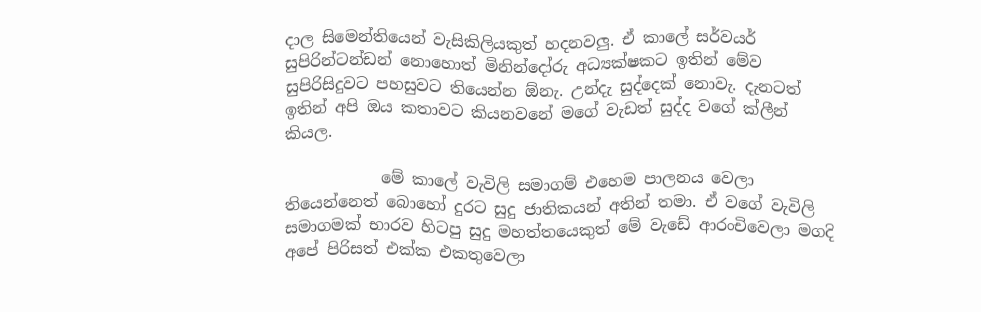දාල සිමෙන්තියෙන් වැසිකිලියකුත් හදනවලු. ඒ කාලේ සර්වයර් සුපිරින්ටන්ඩන් නොහොත් මිනින්දෝරු අධ්‍යක්ෂකට ඉතින් මේව සුපිරිසිදුවට පහසුවට තියෙන්න ඕනැ. උන්දැ සුද්දෙක් නොවැ. දැනටත් ඉතින් අපි ඔය කතාවට කියනවනේ මගේ වැඩත් සුද්ද වගේ ක්ලීන් කියල.

            මේ කාලේ වැවිලි සමාගම් එහෙම පාලනය වෙලා තියෙන්නෙත් බොහෝ දුරට සුදු ජාතිකයන් අතින් තමා. ඒ වගේ වැවිලි සමාගමක් භාරව හිටපු සුදු මහත්තයෙකුත් මේ වැඩේ ආරංචිවෙලා මගදි අපේ පිරිසත් එක්ක එකතුවෙලා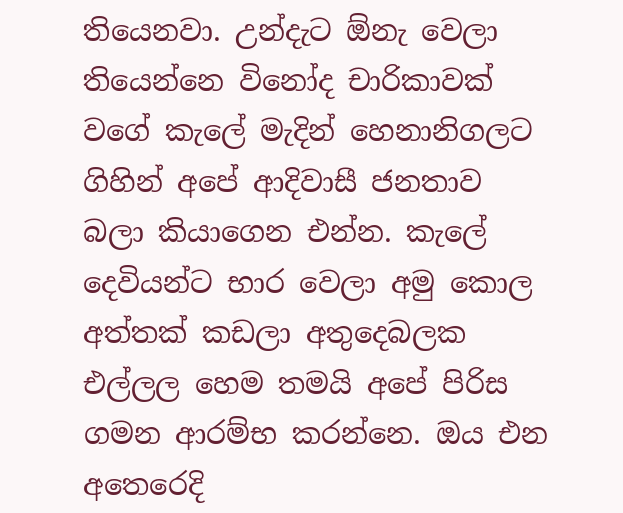තියෙනවා. උන්දැට ඕනැ වෙලා තියෙන්නෙ විනෝද චාරිකාවක් වගේ කැලේ මැදින් හෙනානිගලට ගිහින් අපේ ආදිවාසී ජනතාව බලා කියාගෙන එන්න. කැලේ දෙවියන්ට භාර වෙලා අමු කොල අත්තක් කඩලා අතුදෙබලක එල්ලල හෙම තමයි අපේ පිරිස ගමන ආරම්භ කරන්නෙ. ඔය එන අතෙරෙදි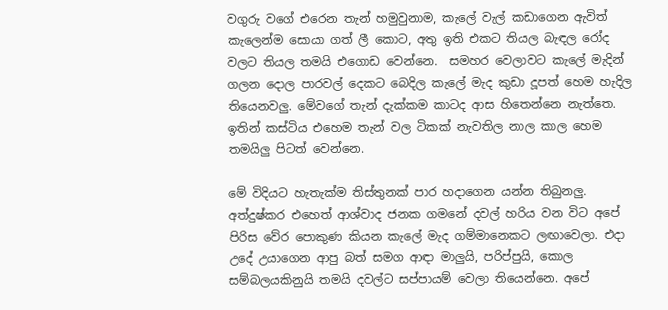වගුරු වගේ එරෙන තැන් හමුවුනාම, කැලේ වැල් කඩාගෙන ඇවිත් කැලෙන්ම සොයා ගත් ලී කොට, අතු ඉති එකට තියල බැඳල රෝද වලට තියල තමයි එගොඩ වෙන්නෙ.  සමහර වෙලාවට කැලේ මැදින් ගලන දොල පාරවල් දෙකට බෙදිල කැලේ මැද කුඩා දූපත් හෙම හැදිල තියෙනවලු. මේවගේ තැන් දැක්කම කාටද ආස හිතෙන්නෙ නැත්තෙ. ඉතින් කස්ටිය එහෙම තැන් වල ටිකක් නැවතිල නාල කාල හෙම තමයිලු පිටත් වෙන්නෙ.

මේ විදියට හැතැක්ම තිස්තුනක් පාර හදාගෙන යන්න තිබුනලු. අත්දුෂ්කර එහෙත් ආශ්වාද ජනක ගමනේ දවල් හරිය වන විට අපේ පිරිස වේර පොකුණ කියන කැලේ මැද ගම්මානෙකට ලඟාවෙලා. එදා උදේ උයාගෙන ආපු බත් සමග ආඳා මාලුයි, පරිප්පුයි, කොල සම්බලයකිනුයි තමයි දවල්ට සප්පායම් වෙලා තියෙන්නෙ. අපේ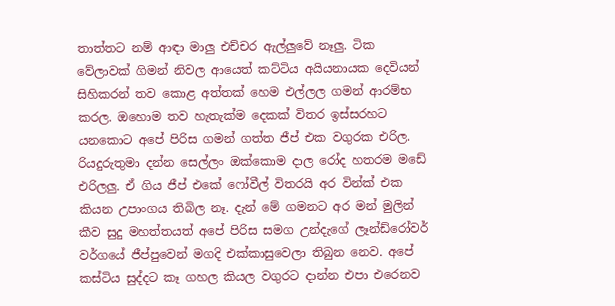තාත්තට නම් ආඳා මාලු එච්චර ඇල්ලුවේ නෑලු. ටික වේලාවක් ගිමන් නිවල ආයෙත් කට්ටිය අයියනායක දෙවියන් සිහිකරන් තව කොළ අත්තක් හෙම එල්ලල ගමන් ආරම්භ කරල. ඔහොම තව හැතැක්ම දෙකක් විතර ඉස්සරහට යනකොට අපේ පිරිස ගමන් ගත්ත ජීප් එක වගුරක එරිල. රියදුරුතුමා දන්න සෙල්ලං ඔක්කොම දාල රෝද හතරම මඩේ එරිලලු. ඒ ගිය ජීප් එකේ ෆෝවීල් විතරයි අර වින්ක් එක කියන උපාංගය තිබිල නෑ. දැන් මේ ගමනට අර මන් මුලින් කීව සුදු මහත්තයත් අපේ පිරිස සමග උන්දැගේ ලෑන්ඩ්රෝවර් වර්ගයේ ජීප්පුවෙන් මගදි එක්කාසුවෙලා තිබුන නෙව. අපේ කස්ටිය සුද්දට කෑ ගහල කියල වගුරට දාන්න එපා එරෙනව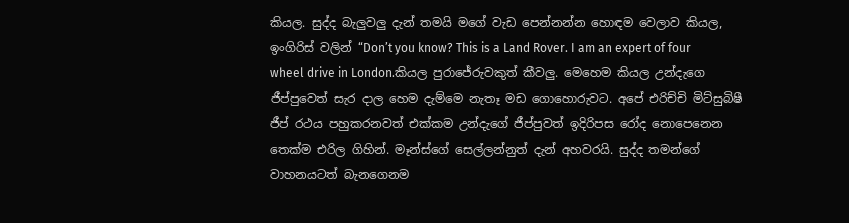කියල. සුද්ද බැලුවලු දැන් තමයි මගේ වැඩ පෙන්නන්න හොඳම වෙලාව කියල, ඉංගිරිස් වලින් “Don’t you know? This is a Land Rover. I am an expert of four wheel drive in London.කියල පුරාජේරුවකුත් කීවලු. මෙහෙම කියල උන්දැගෙ ජීප්පුවෙත් සැර දාල හෙම දැම්මෙ නැතෑ මඩ ගොහොරුවට. අපේ එරිච්චි මිට්සුබිෂී ජීප් රථය පහුකරනවත් එක්කම උන්දැගේ ජීප්පුවත් ඉදිරිපස රෝද නොපෙනෙන තෙක්ම එරිල ගිහින්. මෑන්ස්ගේ සෙල්ලන්නුත් දැන් අහවරයි. සුද්ද තමන්ගේ වාහනයටත් බැනගෙනම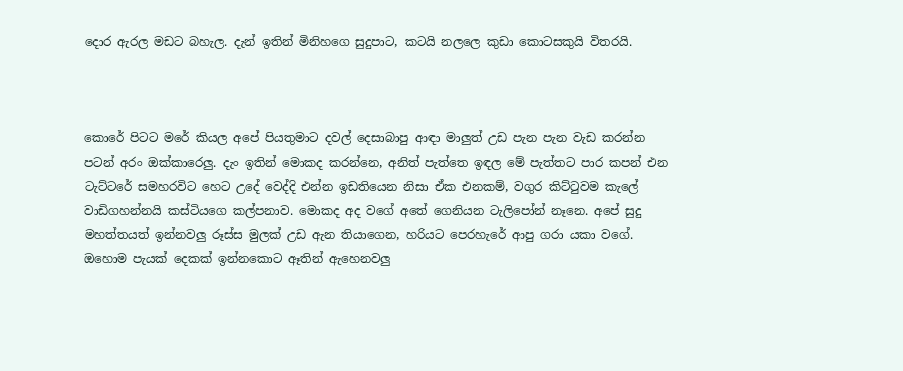දොර ඇරල මඩට බහැල. දැන් ඉතින් මිනිහගෙ සුදුපාට, කටයි නලලෙ කුඩා කොටසකුයි විතරයි.



කොරේ පිටට මරේ කියල අපේ පියතුමාට දවල් දෙසාබාපු ආඳා මාලුත් උඩ පැන පැන වැඩ කරන්න පටන් අරං ඔක්කාරෙලු. දැං ඉතින් මොකද කරන්නෙ, අනිත් පැත්තෙ ඉඳල මේ පැත්තට පාර කපන් එන ටැට්ටරේ සමහරවිට හෙට උදේ වෙද්දි එන්න ඉඩතියෙන නිසා ඒක එනකම්, වගුර කිට්ටුවම කැලේ වාඩිගහන්නයි කස්ටියගෙ කල්පනාව. මොකද අද වගේ අතේ ගෙනියන ටැලිපෝන් නෑනෙ. අපේ සුදු මහත්තයත් ඉන්නවලු රූස්ස මුලක් උඩ ඇන තියාගෙන, හරියට පෙරහැරේ ආපු ගරා යකා වගේ. ඔහොම පැයක් දෙකක් ඉන්නකොට ඈතින් ඇහෙනවලු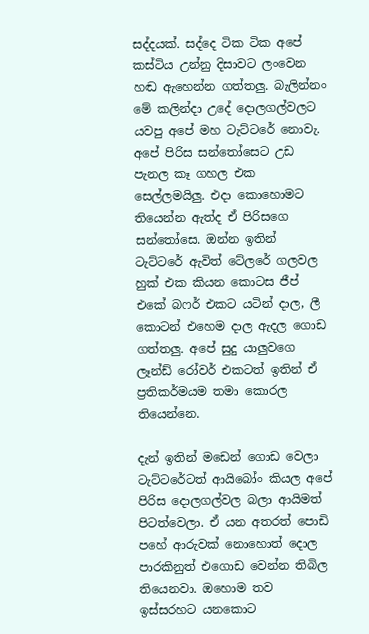සද්දයක්. සද්දෙ ටික ටික අපේ කස්ටිය උන්නු දිසාවට ලංවෙන හඬ ඇහෙන්න ගත්තලු. බැලින්නං මේ කලින්දා උදේ දොලගල්වලට යවපු අපේ මහ ටැට්ටරේ නොවැ. අපේ පිරිස සන්තෝසෙට උඩ පැනල කෑ ගහල එක සෙල්ලමයිලු. එදා කොහොමට තියෙන්න ඇත්ද ඒ පිරිසගෙ සන්තෝසෙ. ඔන්න ඉතින් ටැට්ටරේ ඇවිත් ටේලරේ ගලවල හුක් එක කියන කොටස ජීප් එකේ බෆර් එකට යටින් දාල, ලී කොටන් එහෙම දාල ඇදල ගොඩ ගත්තලු. අපේ සුදු යාලුවගෙ ලෑන්ඩ් රෝවර් එකටත් ඉතින් ඒ ප්‍රතිකර්මයම තමා කොරල තියෙන්නෙ.

දැන් ඉතින් මඩෙන් ගොඩ වෙලා ටැට්ටරේටත් ආයිබෝං කියල අපේ පිරිස දොලගල්වල බලා ආයිමත් පිටත්වෙලා. ඒ යන අතරත් පොඩි පහේ ආරුවක් නොහොත් දොල පාරකිනුත් එගොඩ වෙන්න තිබිල තියෙනවා. ඔහොම තව ඉස්සරහට යනකොට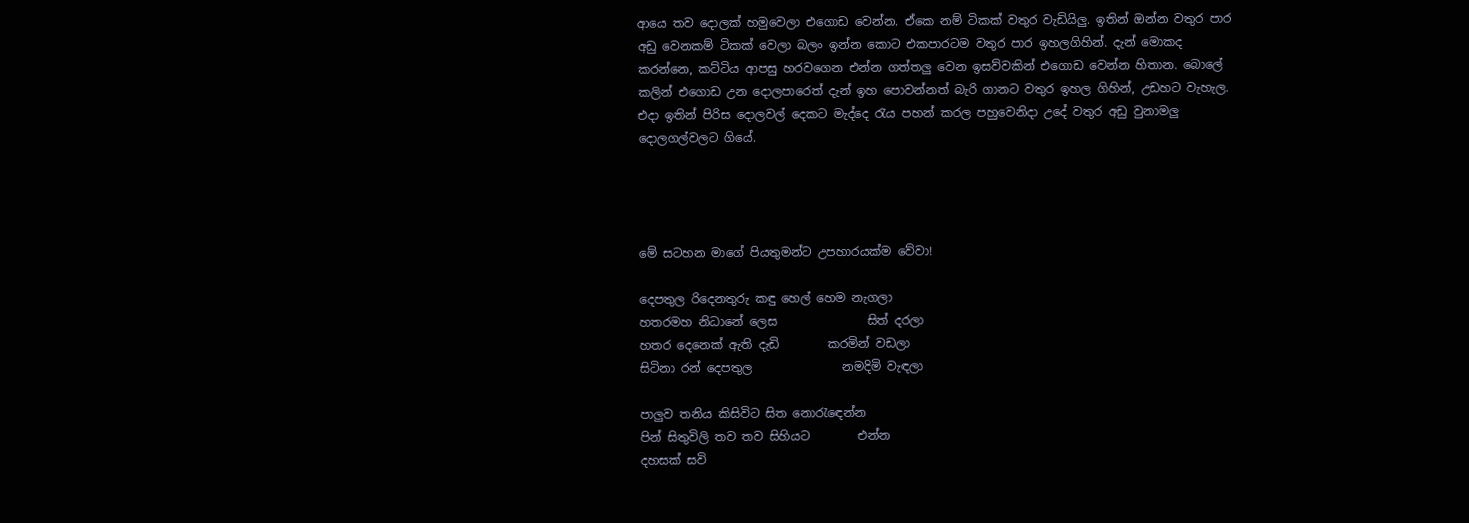ආයෙ තව දොලක් හමුවෙලා එගොඩ වෙන්න. ඒකෙ නම් ටිකක් වතුර වැඩියිලු. ඉතින් ඔන්න වතුර පාර අඩු වෙනකම් ටිකක් වෙලා බලං ඉන්න කොට එකපාරටම වතුර පාර ඉහලගිහින්. දැන් මොකද කරන්නෙ, කට්ටිය ආපසු හරවගෙන එන්න ගත්තලු වෙන ඉසව්වකින් එගොඩ වෙන්න හිතාන. බොලේ කලින් එගොඩ උන දොලපාරෙත් දැන් ඉහ පොවන්නත් බැරි ගානට වතුර ඉහල ගිහින්, උඩහට වැහැල. එදා ඉතින් පිරිස දොලවල් දෙකට මැද්දෙ රැය පහන් කරල පහුවෙනිදා උදේ වතුර අඩු වුනාමලු දොලගල්වලට ගියේ.




මේ සටහන මාගේ පියතුමන්ට උපහාරයක්ම වේවා!

දෙපතුල රිදෙනතුරු කඳු හෙල් හෙම නැගලා
හතරමහ නිධානේ ලෙස               සිත් දරලා
හතර දෙනෙක් ඇති දැඩි        කරමින් වඩලා
සිටිනා රන් දෙපතුල               නමදිමි වැඳලා

පාලුව තනිය කිසිවිට සිත නොරැඳෙන්න
පින් සිතුවිලි තව තව සිහියට        එන්න
දහසක් සවි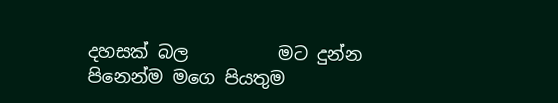දහසක් බල          මට දුන්න
පිනෙන්ම මගෙ පියතුම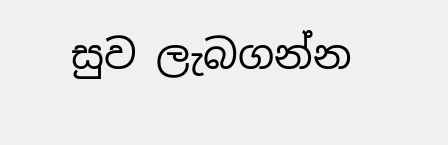සුව ලැබගන්න